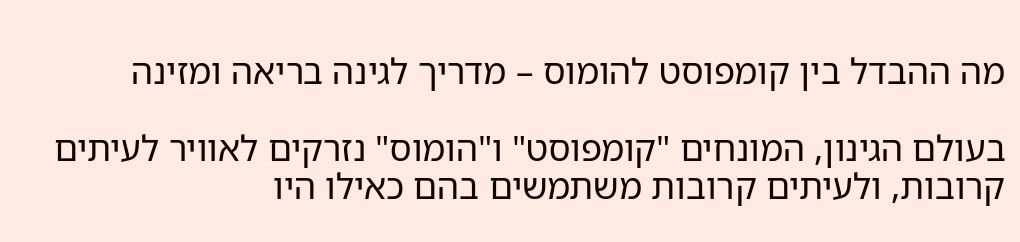מה ההבדל בין קומפוסט להומוס – מדריך לגינה בריאה ומזינה

בעולם הגינון, המונחים "קומפוסט" ו"הומוס" נזרקים לאוויר לעיתים קרובות, ולעיתים קרובות משתמשים בהם כאילו היו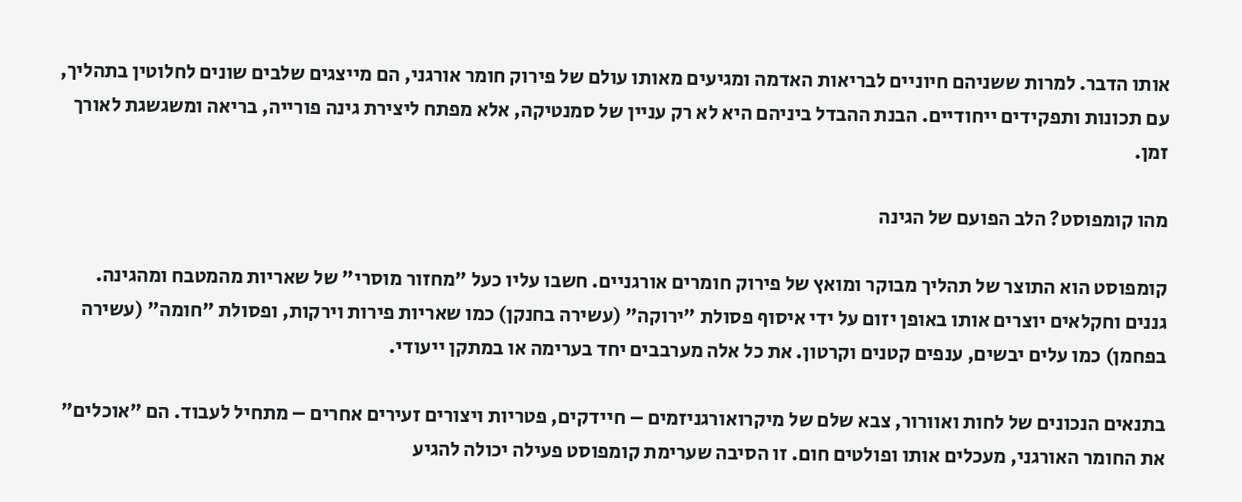אותו הדבר. למרות ששניהם חיוניים לבריאות האדמה ומגיעים מאותו עולם של פירוק חומר אורגני, הם מייצגים שלבים שונים לחלוטין בתהליך, עם תכונות ותפקידים ייחודיים. הבנת ההבדל ביניהם היא לא רק עניין של סמנטיקה, אלא מפתח ליצירת גינה פורייה, בריאה ומשגשגת לאורך זמן.

מהו קומפוסט? הלב הפועם של הגינה

קומפוסט הוא התוצר של תהליך מבוקר ומואץ של פירוק חומרים אורגניים. חשבו עליו כעל "מחזור מוסרי" של שאריות מהמטבח ומהגינה. גננים וחקלאים יוצרים אותו באופן יזום על ידי איסוף פסולת "ירוקה" (עשירה בחנקן) כמו שאריות פירות וירקות, ופסולת "חומה" (עשירה בפחמן) כמו עלים יבשים, ענפים קטנים וקרטון. את כל אלה מערבבים יחד בערימה או במתקן ייעודי.

בתנאים הנכונים של לחות ואוורור, צבא שלם של מיקרואורגניזמים – חיידקים, פטריות ויצורים זעירים אחרים – מתחיל לעבוד. הם "אוכלים" את החומר האורגני, מעכלים אותו ופולטים חום. זו הסיבה שערימת קומפוסט פעילה יכולה להגיע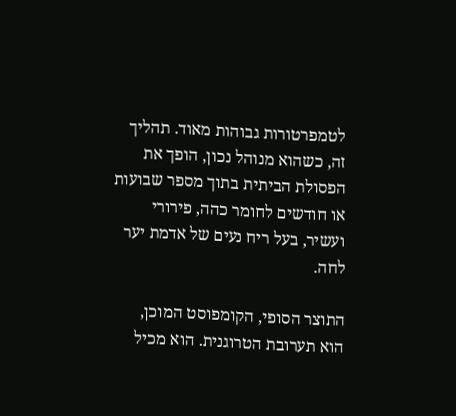לטמפרטורות גבוהות מאוד. תהליך זה, כשהוא מנוהל נכון, הופך את הפסולת הביתית בתוך מספר שבועות או חודשים לחומר כהה, פירורי ועשיר, בעל ריח נעים של אדמת יער לחה.

התוצר הסופי, הקומפוסט המוכן, הוא תערובת הטרוגנית. הוא מכיל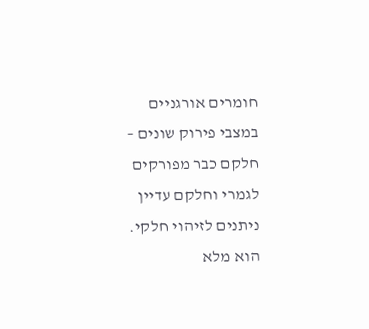חומרים אורגניים במצבי פירוק שונים – חלקם כבר מפורקים לגמרי וחלקם עדיין ניתנים לזיהוי חלקי. הוא מלא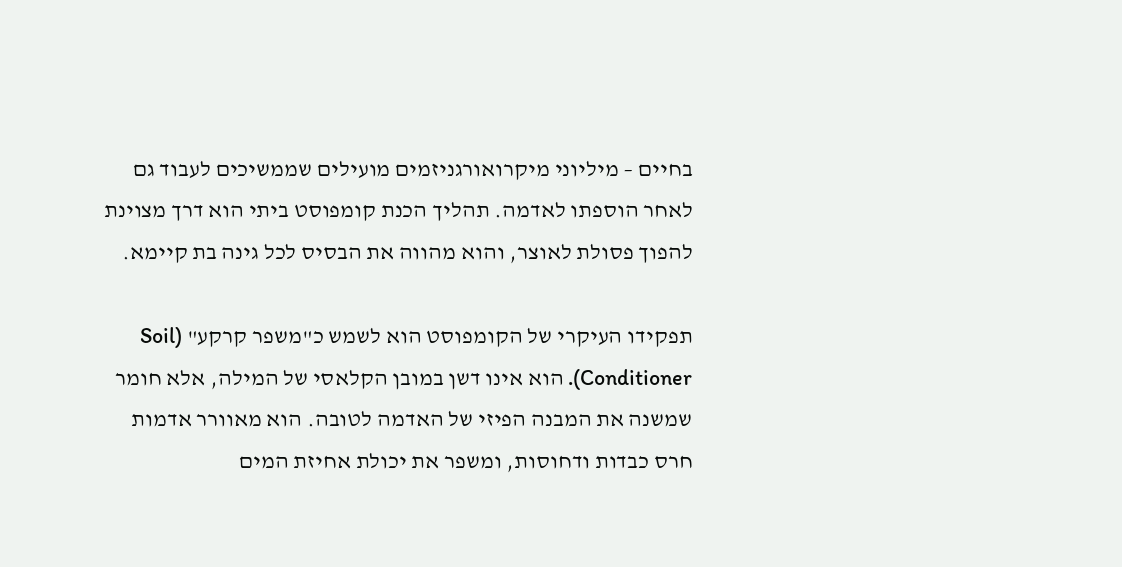בחיים – מיליוני מיקרואורגניזמים מועילים שממשיכים לעבוד גם לאחר הוספתו לאדמה. תהליך הכנת קומפוסט ביתי הוא דרך מצוינת להפוך פסולת לאוצר, והוא מהווה את הבסיס לכל גינה בת קיימא.

תפקידו העיקרי של הקומפוסט הוא לשמש כ"משפר קרקע" (Soil Conditioner). הוא אינו דשן במובן הקלאסי של המילה, אלא חומר שמשנה את המבנה הפיזי של האדמה לטובה. הוא מאוורר אדמות חרס כבדות ודחוסות, ומשפר את יכולת אחיזת המים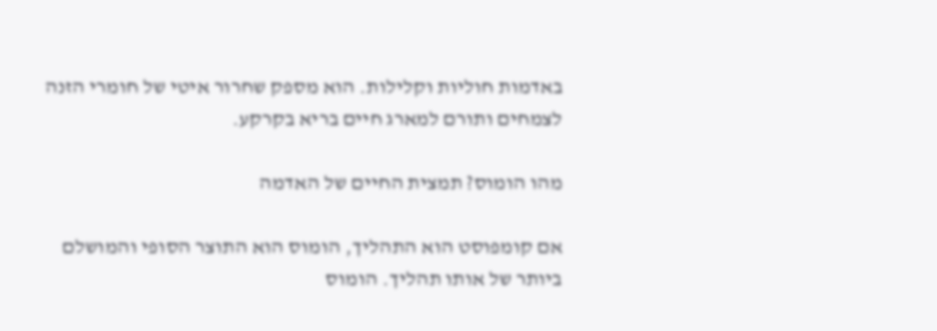באדמות חוליות וקלילות. הוא מספק שחרור איטי של חומרי הזנה לצמחים ותורם למארג חיים בריא בקרקע.

מהו הומוס? תמצית החיים של האדמה

אם קומפוסט הוא התהליך, הומוס הוא התוצר הסופי והמושלם ביותר של אותו תהליך. הומוס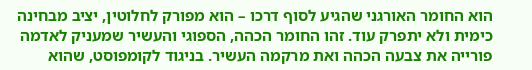הוא החומר האורגני שהגיע לסוף דרכו – הוא מפורק לחלוטין, יציב מבחינה כימית ולא יתפרק עוד. זהו החומר הכהה, הספוגי והעשיר שמעניק לאדמה פורייה את צבעה הכהה ואת מרקמה העשיר. בניגוד לקומפוסט, שהוא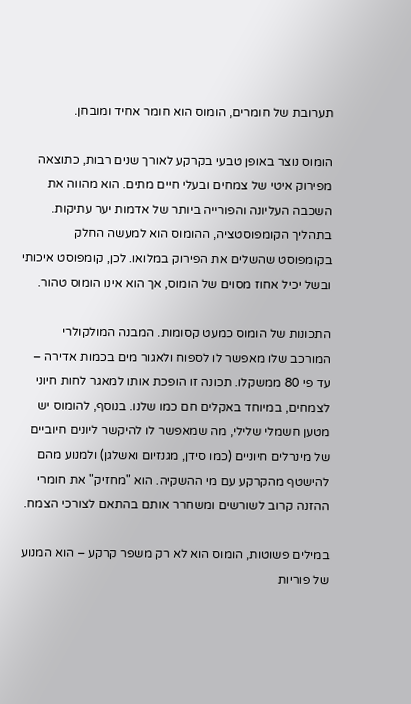תערובת של חומרים, הומוס הוא חומר אחיד ומובחן.

הומוס נוצר באופן טבעי בקרקע לאורך שנים רבות, כתוצאה מפירוק איטי של צמחים ובעלי חיים מתים. הוא מהווה את השכבה העליונה והפורייה ביותר של אדמות יער עתיקות. בתהליך הקומפוסטציה, ההומוס הוא למעשה החלק בקומפוסט שהשלים את הפירוק במלואו. לכן, קומפוסט איכותי ובשל יכיל אחוז מסוים של הומוס, אך הוא אינו הומוס טהור.

התכונות של הומוס כמעט קסומות. המבנה המולקולרי המורכב שלו מאפשר לו לספוח ולאגור מים בכמות אדירה – עד פי 80 ממשקלו. תכונה זו הופכת אותו למאגר לחות חיוני לצמחים, במיוחד באקלים חם כמו שלנו. בנוסף, להומוס יש מטען חשמלי שלילי, מה שמאפשר לו להיקשר ליונים חיוביים של מינרלים חיוניים (כמו סידן, מגנזיום ואשלגן) ולמנוע מהם להישטף מהקרקע עם מי ההשקיה. הוא "מחזיק" את חומרי ההזנה קרוב לשורשים ומשחרר אותם בהתאם לצורכי הצמח.

במילים פשוטות, הומוס הוא לא רק משפר קרקע – הוא המנוע של פוריות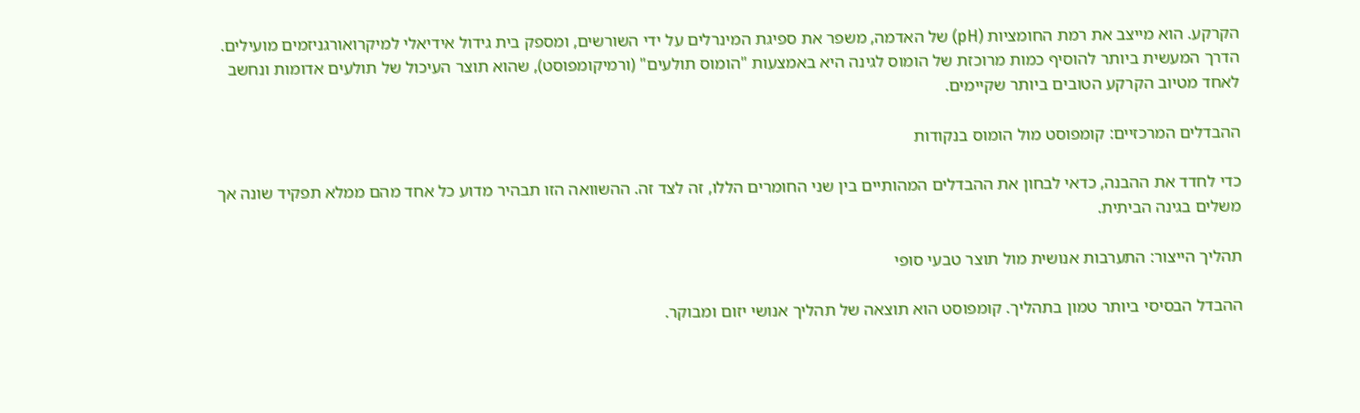הקרקע. הוא מייצב את רמת החומציות (pH) של האדמה, משפר את ספיגת המינרלים על ידי השורשים, ומספק בית גידול אידיאלי למיקרואורגניזמים מועילים. הדרך המעשית ביותר להוסיף כמות מרוכזת של הומוס לגינה היא באמצעות "הומוס תולעים" (ורמיקומפוסט), שהוא תוצר העיכול של תולעים אדומות ונחשב לאחד מטיוב הקרקע הטובים ביותר שקיימים.

ההבדלים המרכזיים: קומפוסט מול הומוס בנקודות

כדי לחדד את ההבנה, כדאי לבחון את ההבדלים המהותיים בין שני החומרים הללו, זה לצד זה. ההשוואה הזו תבהיר מדוע כל אחד מהם ממלא תפקיד שונה אך משלים בגינה הביתית.

תהליך הייצור: התערבות אנושית מול תוצר טבעי סופי

ההבדל הבסיסי ביותר טמון בתהליך. קומפוסט הוא תוצאה של תהליך אנושי יזום ומבוקר.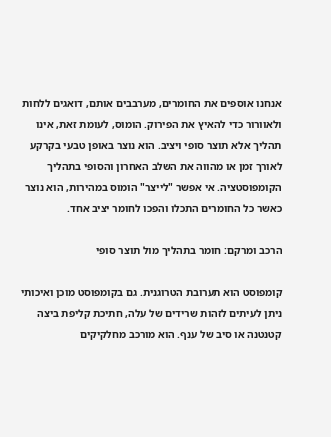אנחנו אוספים את החומרים, מערבבים אותם, דואגים ללחות ולאוורור כדי להאיץ את הפירוק. הומוס, לעומת זאת, אינו תהליך אלא תוצר סופי ויציב. הוא נוצר באופן טבעי בקרקע לאורך זמן או מהווה את השלב האחרון והסופי בתהליך הקומפוסטציה. אי אפשר "לייצר" הומוס במהירות, הוא נוצר כאשר כל החומרים התכלו והפכו לחומר יציב אחד.

הרכב ומרקם: חומר בתהליך מול תוצר סופי

קומפוסט הוא תערובת הטרוגנית. גם בקומפוסט מוכן ואיכותי ניתן לעיתים לזהות שרידים של עלה, חתיכת קליפת ביצה קטנטנה או סיב של ענף. הוא מורכב מחלקיקים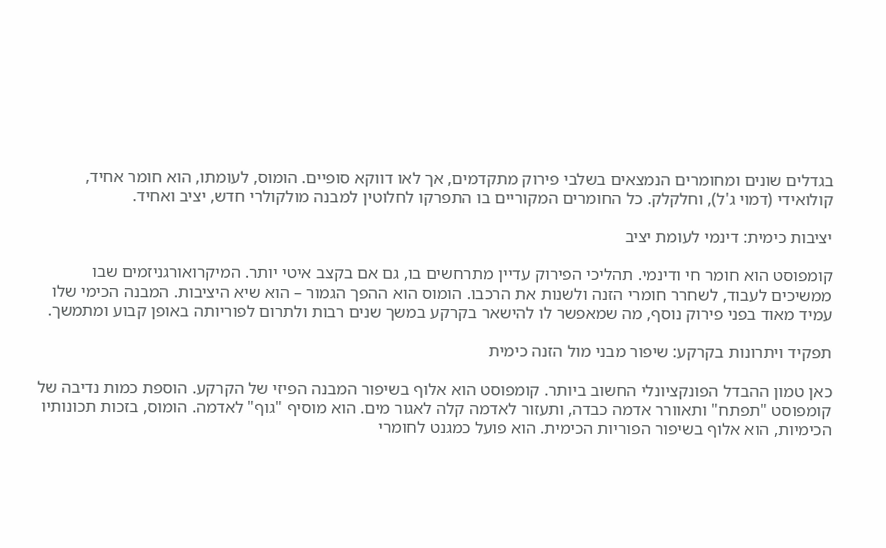בגדלים שונים ומחומרים הנמצאים בשלבי פירוק מתקדמים, אך לאו דווקא סופיים. הומוס, לעומתו, הוא חומר אחיד, קולואידי (דמוי ג'ל), וחלקלק. כל החומרים המקוריים בו התפרקו לחלוטין למבנה מולקולרי חדש, יציב ואחיד.

יציבות כימית: דינמי לעומת יציב

קומפוסט הוא חומר חי ודינמי. תהליכי הפירוק עדיין מתרחשים בו, גם אם בקצב איטי יותר. המיקרואורגניזמים שבו ממשיכים לעבוד, לשחרר חומרי הזנה ולשנות את הרכבו. הומוס הוא ההפך הגמור – הוא שיא היציבות. המבנה הכימי שלו עמיד מאוד בפני פירוק נוסף, מה שמאפשר לו להישאר בקרקע במשך שנים רבות ולתרום לפוריותה באופן קבוע ומתמשך.

תפקיד ויתרונות בקרקע: שיפור מבני מול הזנה כימית

כאן טמון ההבדל הפונקציונלי החשוב ביותר. קומפוסט הוא אלוף בשיפור המבנה הפיזי של הקרקע. הוספת כמות נדיבה של קומפוסט "תפתח" ותאוורר אדמה כבדה, ותעזור לאדמה קלה לאגור מים. הוא מוסיף "גוף" לאדמה. הומוס, בזכות תכונותיו הכימיות, הוא אלוף בשיפור הפוריות הכימית. הוא פועל כמגנט לחומרי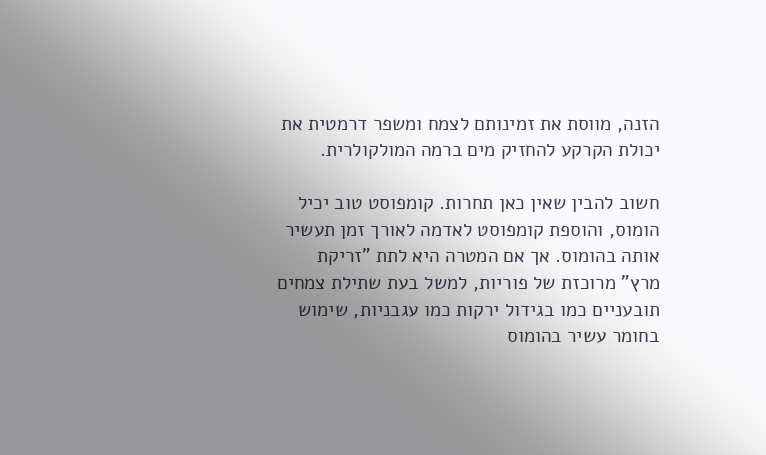הזנה, מווסת את זמינותם לצמח ומשפר דרמטית את יכולת הקרקע להחזיק מים ברמה המולקולרית.

חשוב להבין שאין כאן תחרות. קומפוסט טוב יכיל הומוס, והוספת קומפוסט לאדמה לאורך זמן תעשיר אותה בהומוס. אך אם המטרה היא לתת "זריקת מרץ" מרוכזת של פוריות, למשל בעת שתילת צמחים תובעניים כמו בגידול ירקות כמו עגבניות, שימוש בחומר עשיר בהומוס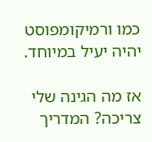כמו ורמיקומפוסט יהיה יעיל במיוחד.

אז מה הגינה שלי צריכה? המדריך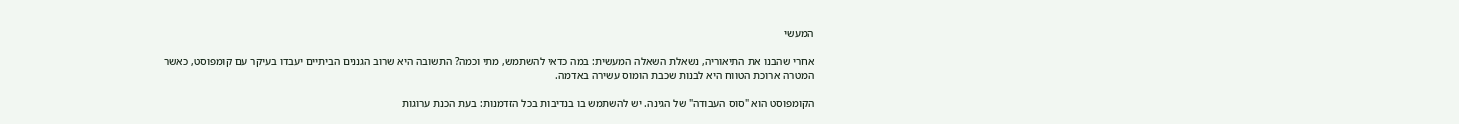המעשי

אחרי שהבנו את התיאוריה, נשאלת השאלה המעשית: במה כדאי להשתמש, מתי וכמה? התשובה היא שרוב הגננים הביתיים יעבדו בעיקר עם קומפוסט, כאשר המטרה ארוכת הטווח היא לבנות שכבת הומוס עשירה באדמה.

הקומפוסט הוא "סוס העבודה" של הגינה. יש להשתמש בו בנדיבות בכל הזדמנות: בעת הכנת ערוגות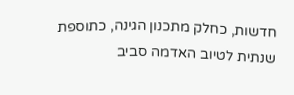חדשות, כחלק מתכנון הגינה, כתוספת שנתית לטיוב האדמה סביב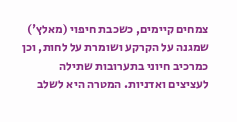צמחים קיימים, כשכבת חיפוי (מאלץ') שמגנה על הקרקע ושומרת על לחות, וכן כמרכיב חיוני בתערובות שתילה לעציצים ואדניות. המטרה היא לשלב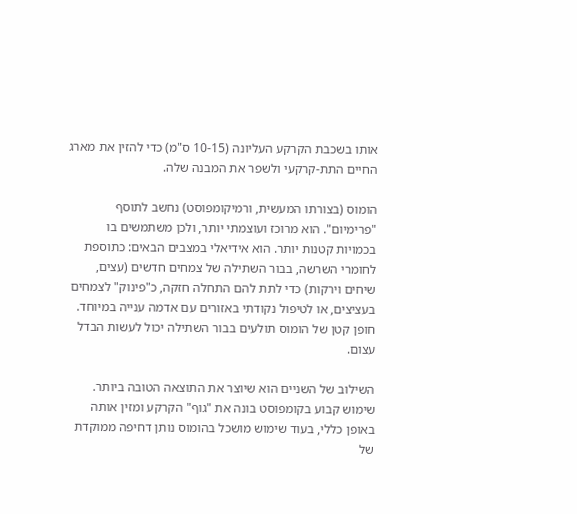אותו בשכבת הקרקע העליונה (10-15 ס"מ) כדי להזין את מארג החיים התת-קרקעי ולשפר את המבנה שלה.

הומוס (בצורתו המעשית, ורמיקומפוסט) נחשב לתוסף "פרימיום". הוא מרוכז ועוצמתי יותר, ולכן משתמשים בו בכמויות קטנות יותר. הוא אידיאלי במצבים הבאים: כתוספת לחומרי השרשה, בבור השתילה של צמחים חדשים (עצים, שיחים וירקות) כדי לתת להם התחלה חזקה, כ"פינוק" לצמחים בעציצים, או לטיפול נקודתי באזורים עם אדמה ענייה במיוחד. חופן קטן של הומוס תולעים בבור השתילה יכול לעשות הבדל עצום.

השילוב של השניים הוא שיוצר את התוצאה הטובה ביותר. שימוש קבוע בקומפוסט בונה את "גוף" הקרקע ומזין אותה באופן כללי, בעוד שימוש מושכל בהומוס נותן דחיפה ממוקדת של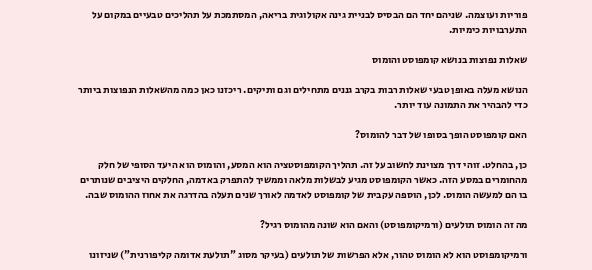פוריות ועוצמה. שניהם יחד הם הבסיס לבניית גינה אקולוגית בריאה, המסתמכת על תהליכים טבעיים במקום על התערבויות כימיות.

שאלות נפוצות בנושא קומפוסט והומוס

הנושא מעלה באופן טבעי שאלות רבות בקרב גננים מתחילים וגם ותיקים. ריכזנו כאן כמה מהשאלות הנפוצות ביותר כדי להבהיר את התמונה עוד יותר.

האם קומפוסט הופך בסופו של דבר להומוס?

כן, בהחלט. זוהי דרך מצוינת לחשוב על זה. תהליך הקומפוסטציה הוא המסע, והומוס הוא היעד הסופי של חלק מהחומרים במסע הזה. כאשר הקומפוסט מגיע לבשלות מלאה וממשיך להתפרק באדמה, החלקים היציבים שנותרים בו הם למעשה הומוס. לכן, הוספה עקבית של קומפוסט לאדמה לאורך שנים תעלה בהדרגה את אחוז ההומוס שבה.

מה זה הומוס תולעים (ורמיקומפוסט) והאם הוא שונה מהומוס רגיל?

ורמיקומפוסט הוא לא הומוס טהור, אלא הפרשות של תולעים (בעיקר מסוג "תולעת אדומה קליפורנית") שניזונו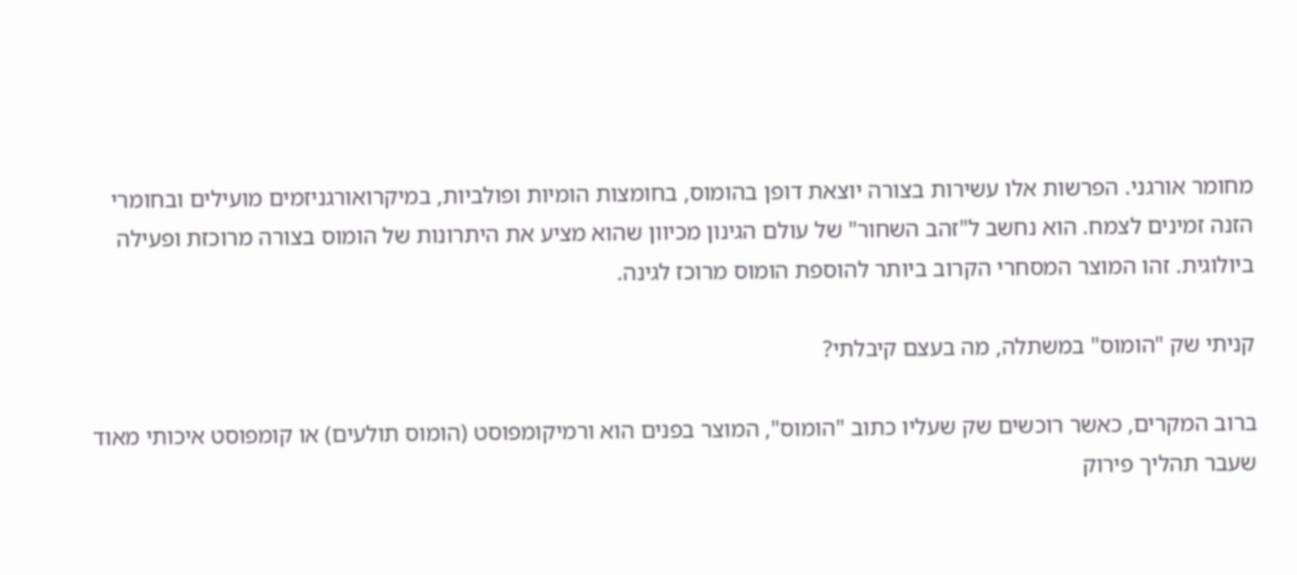מחומר אורגני. הפרשות אלו עשירות בצורה יוצאת דופן בהומוס, בחומצות הומיות ופולביות, במיקרואורגניזמים מועילים ובחומרי הזנה זמינים לצמח. הוא נחשב ל"זהב השחור" של עולם הגינון מכיוון שהוא מציע את היתרונות של הומוס בצורה מרוכזת ופעילה ביולוגית. זהו המוצר המסחרי הקרוב ביותר להוספת הומוס מרוכז לגינה.

קניתי שק "הומוס" במשתלה, מה בעצם קיבלתי?

ברוב המקרים, כאשר רוכשים שק שעליו כתוב "הומוס", המוצר בפנים הוא ורמיקומפוסט (הומוס תולעים) או קומפוסט איכותי מאוד שעבר תהליך פירוק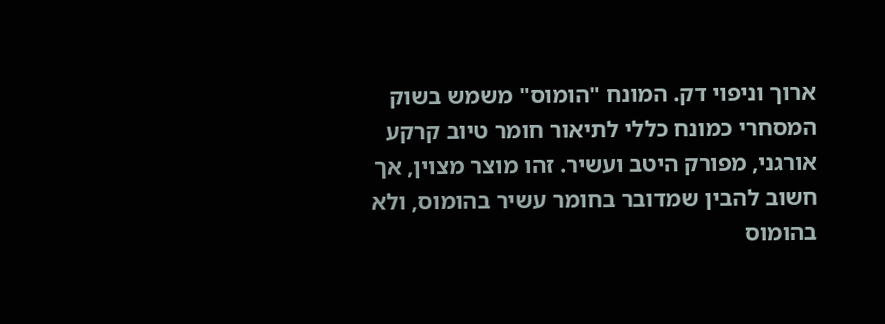ארוך וניפוי דק. המונח "הומוס" משמש בשוק המסחרי כמונח כללי לתיאור חומר טיוב קרקע אורגני, מפורק היטב ועשיר. זהו מוצר מצוין, אך חשוב להבין שמדובר בחומר עשיר בהומוס, ולא בהומוס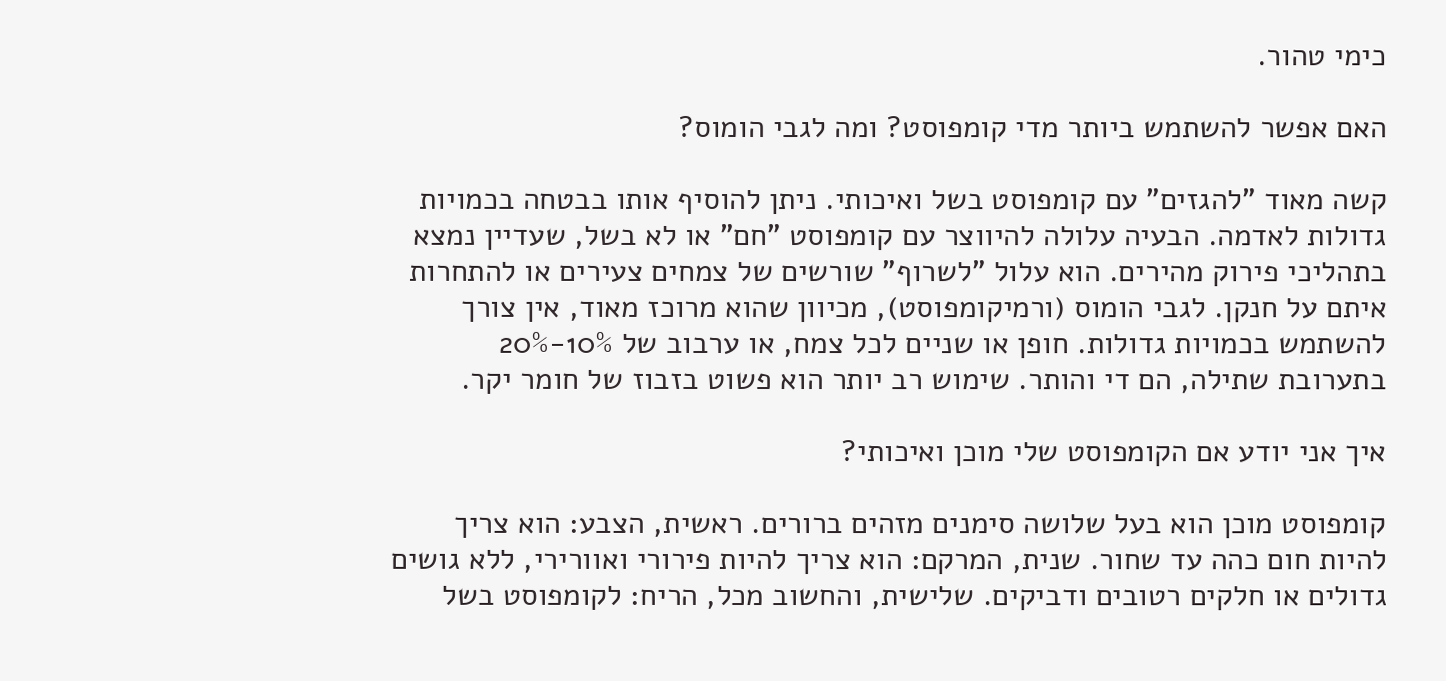כימי טהור.

האם אפשר להשתמש ביותר מדי קומפוסט? ומה לגבי הומוס?

קשה מאוד "להגזים" עם קומפוסט בשל ואיכותי. ניתן להוסיף אותו בבטחה בכמויות גדולות לאדמה. הבעיה עלולה להיווצר עם קומפוסט "חם" או לא בשל, שעדיין נמצא בתהליכי פירוק מהירים. הוא עלול "לשרוף" שורשים של צמחים צעירים או להתחרות איתם על חנקן. לגבי הומוס (ורמיקומפוסט), מכיוון שהוא מרוכז מאוד, אין צורך להשתמש בכמויות גדולות. חופן או שניים לכל צמח, או ערבוב של 10%-20% בתערובת שתילה, הם די והותר. שימוש רב יותר הוא פשוט בזבוז של חומר יקר.

איך אני יודע אם הקומפוסט שלי מוכן ואיכותי?

קומפוסט מוכן הוא בעל שלושה סימנים מזהים ברורים. ראשית, הצבע: הוא צריך להיות חום כהה עד שחור. שנית, המרקם: הוא צריך להיות פירורי ואוורירי, ללא גושים גדולים או חלקים רטובים ודביקים. שלישית, והחשוב מכל, הריח: לקומפוסט בשל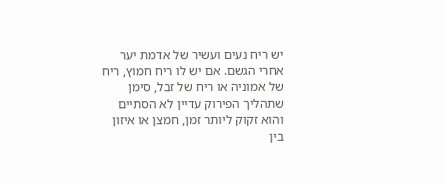יש ריח נעים ועשיר של אדמת יער אחרי הגשם. אם יש לו ריח חמוץ, ריח של אמוניה או ריח של זבל, סימן שתהליך הפירוק עדיין לא הסתיים והוא זקוק ליותר זמן, חמצן או איזון בין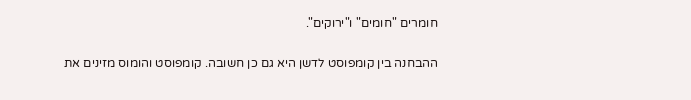חומרים "חומים" ו"ירוקים".

ההבחנה בין קומפוסט לדשן היא גם כן חשובה. קומפוסט והומוס מזינים את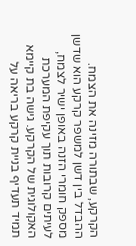הקרקע, שבתורה מזינה את הצמח. ההבדל בין דשן למשפר קרקע הוא שדשן מספק חומרי הזנה באופן ישיר לצמח, לעיתים קרובות תוך עקיפת המערכת האקולוגית של הקרקע. גישה בת קיימא תמיד תעדיף בניית קרקע בריאה על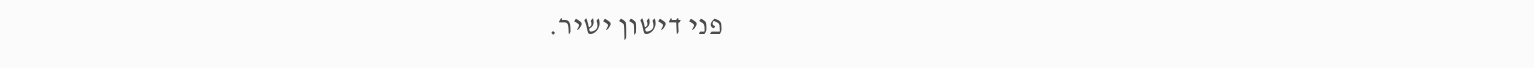פני דישון ישיר.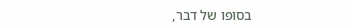בסופו של דבר,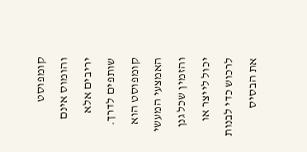קומפוסט והומוס אינם יריבים אלא שותפים לדרך. קומפוסט הוא האמצעי המעשי והזמין שכל גנן יכול לייצר או לרכוש כדי לבנות את הבסיס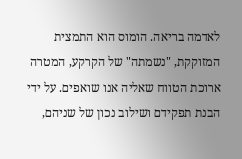לאדמה בריאה. הומוס הוא התמצית המזוקקת, "נשמתה" של הקרקע, המטרה ארוכת הטווח שאליה אנו שואפים. על ידי הבנת תפקידם ושילוב נכון של שניהם,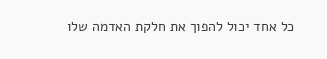כל אחד יכול להפוך את חלקת האדמה שלו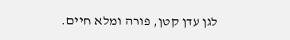לגן עדן קטן, פורה ומלא חיים.